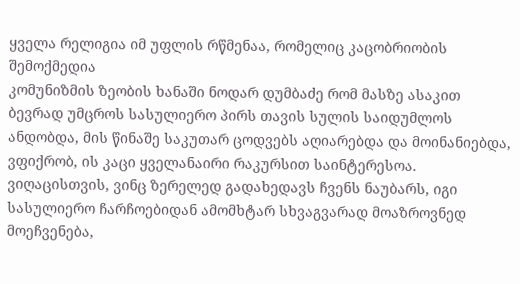ყველა რელიგია იმ უფლის რწმენაა, რომელიც კაცობრიობის შემოქმედია
კომუნიზმის ზეობის ხანაში ნოდარ დუმბაძე რომ მასზე ასაკით ბევრად უმცროს სასულიერო პირს თავის სულის საიდუმლოს ანდობდა, მის წინაშე საკუთარ ცოდვებს აღიარებდა და მოინანიებდა, ვფიქრობ, ის კაცი ყველანაირი რაკურსით საინტერესოა. ვიღაცისთვის, ვინც ზერელედ გადახედავს ჩვენს ნაუბარს, იგი სასულიერო ჩარჩოებიდან ამომხტარ სხვაგვარად მოაზროვნედ მოეჩვენება,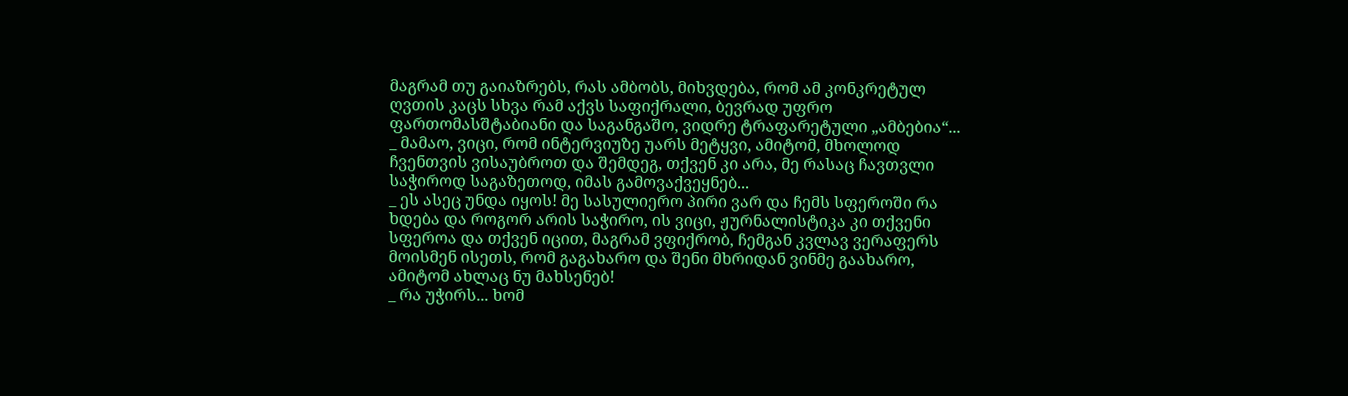მაგრამ თუ გაიაზრებს, რას ამბობს, მიხვდება, რომ ამ კონკრეტულ ღვთის კაცს სხვა რამ აქვს საფიქრალი, ბევრად უფრო ფართომასშტაბიანი და საგანგაშო, ვიდრე ტრაფარეტული „ამბებია“...
_ მამაო, ვიცი, რომ ინტერვიუზე უარს მეტყვი, ამიტომ, მხოლოდ ჩვენთვის ვისაუბროთ და შემდეგ, თქვენ კი არა, მე რასაც ჩავთვლი საჭიროდ საგაზეთოდ, იმას გამოვაქვეყნებ...
_ ეს ასეც უნდა იყოს! მე სასულიერო პირი ვარ და ჩემს სფეროში რა ხდება და როგორ არის საჭირო, ის ვიცი, ჟურნალისტიკა კი თქვენი სფეროა და თქვენ იცით, მაგრამ ვფიქრობ, ჩემგან კვლავ ვერაფერს მოისმენ ისეთს, რომ გაგახარო და შენი მხრიდან ვინმე გაახარო, ამიტომ ახლაც ნუ მახსენებ!
_ რა უჭირს... ხომ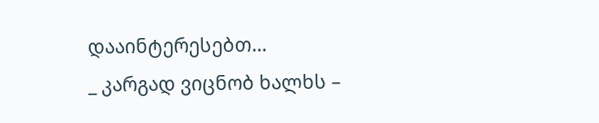დააინტერესებთ...
_ კარგად ვიცნობ ხალხს –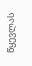წყევლას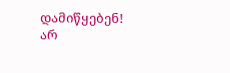დამიწყებენ! არ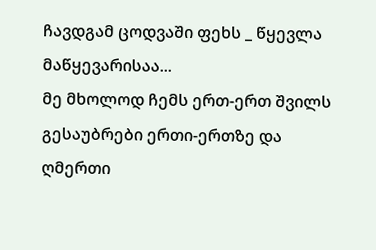ჩავდგამ ცოდვაში ფეხს _ წყევლა მაწყევარისაა...
მე მხოლოდ ჩემს ერთ-ერთ შვილს გესაუბრები ერთი-ერთზე და ღმერთი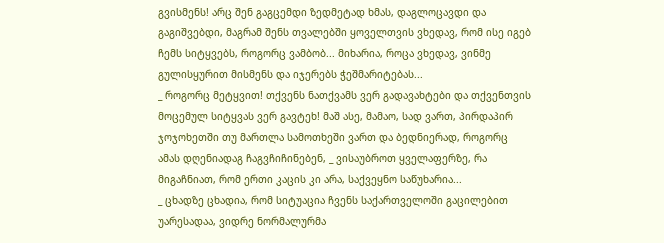გვისმენს! არც შენ გაგცემდი ზედმეტად ხმას, დაგლოცავდი და გაგიშვებდი, მაგრამ შენს თვალებში ყოველთვის ვხედავ, რომ ისე იგებ ჩემს სიტყვებს, როგორც ვამბობ... მიხარია, როცა ვხედავ, ვინმე გულისყურით მისმენს და იჯერებს ჭეშმარიტებას...
_ როგორც მეტყვით! თქვენს ნათქვამს ვერ გადავახტები და თქვენთვის მოცემულ სიტყვას ვერ გავტეხ! მაშ ასე, მამაო, სად ვართ, პირდაპირ ჯოჯოხეთში თუ მართლა სამოთხეში ვართ და ბედნიერად, როგორც ამას დღენიადაგ ჩაგვჩიჩინებენ, _ ვისაუბროთ ყველაფერზე, რა მიგაჩნიათ, რომ ერთი კაცის კი არა, საქვეყნო საწუხარია...
_ ცხადზე ცხადია, რომ სიტუაცია ჩვენს საქართველოში გაცილებით უარესადაა, ვიდრე ნორმალურმა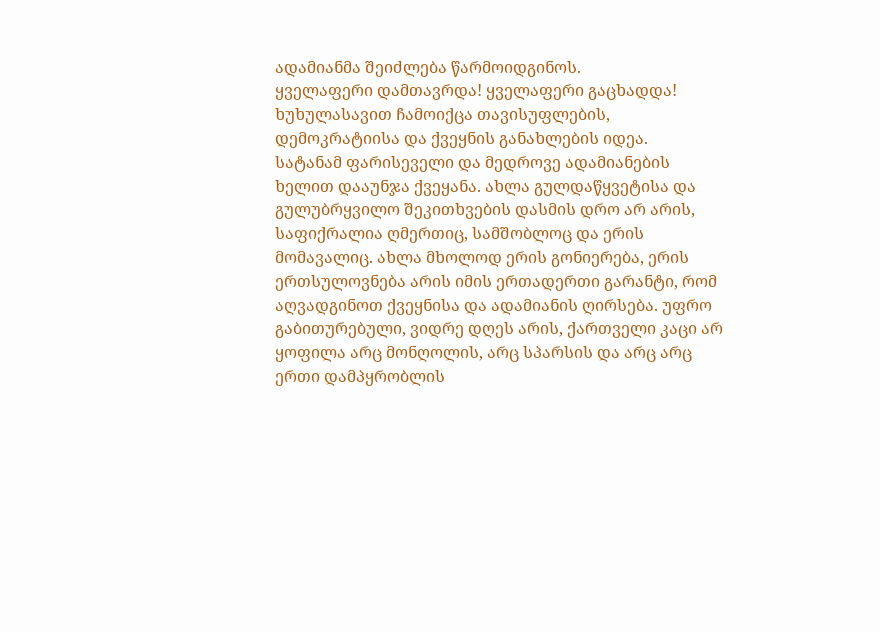ადამიანმა შეიძლება წარმოიდგინოს.
ყველაფერი დამთავრდა! ყველაფერი გაცხადდა!
ხუხულასავით ჩამოიქცა თავისუფლების, დემოკრატიისა და ქვეყნის განახლების იდეა.
სატანამ ფარისეველი და მედროვე ადამიანების ხელით დააუნჯა ქვეყანა. ახლა გულდაწყვეტისა და გულუბრყვილო შეკითხვების დასმის დრო არ არის, საფიქრალია ღმერთიც, სამშობლოც და ერის მომავალიც. ახლა მხოლოდ ერის გონიერება, ერის ერთსულოვნება არის იმის ერთადერთი გარანტი, რომ აღვადგინოთ ქვეყნისა და ადამიანის ღირსება. უფრო გაბითურებული, ვიდრე დღეს არის, ქართველი კაცი არ ყოფილა არც მონღოლის, არც სპარსის და არც არც ერთი დამპყრობლის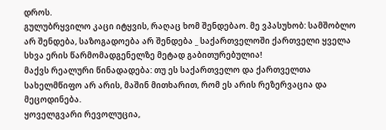დროს.
გულუბრყვილო კაცი იტყვის, რაღაც ხომ შენდებაო. მე ვპასუხობ: სამშობლო არ შენდება, საზოგადოება არ შენდება _ საქართველოში ქართველი ყველა სხვა ერის წარმომადგენელზე მეტად გაბითურებულია!
მაქვს რეალური წინადადება: თუ ეს საქართველო და ქართველთა სახელმწიფო არ არის, მაშინ მითხარით, რომ ეს არის რეზერვაცია და მეცოდინება.
ყოველგვარი რევოლუცია,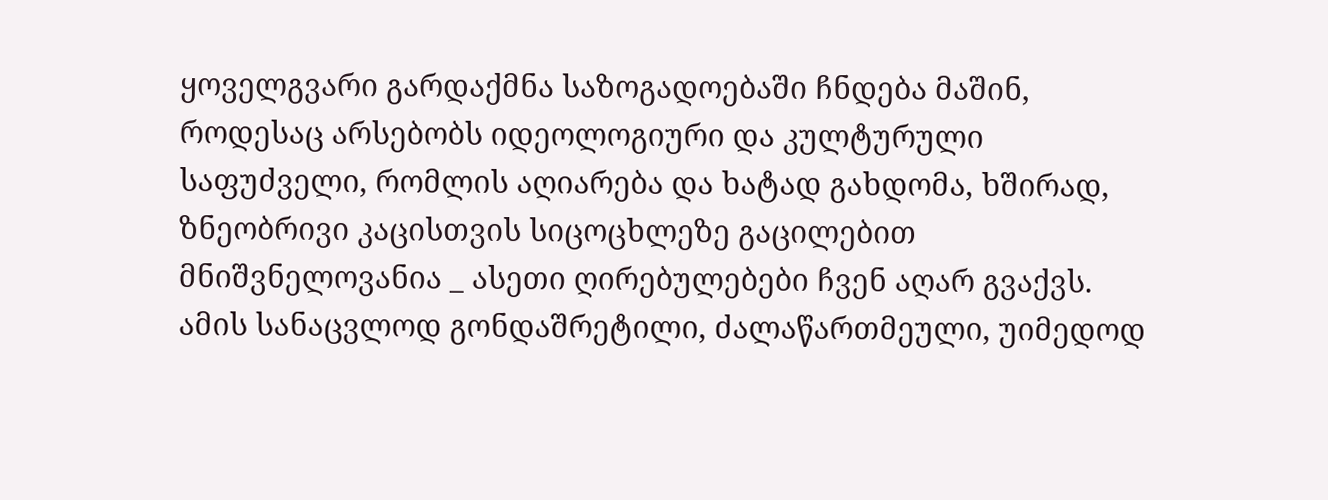ყოველგვარი გარდაქმნა საზოგადოებაში ჩნდება მაშინ, როდესაც არსებობს იდეოლოგიური და კულტურული საფუძველი, რომლის აღიარება და ხატად გახდომა, ხშირად, ზნეობრივი კაცისთვის სიცოცხლეზე გაცილებით მნიშვნელოვანია _ ასეთი ღირებულებები ჩვენ აღარ გვაქვს. ამის სანაცვლოდ გონდაშრეტილი, ძალაწართმეული, უიმედოდ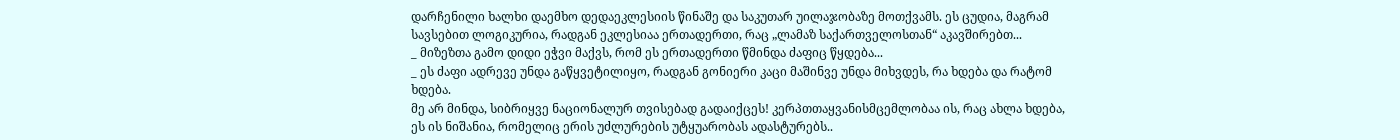დარჩენილი ხალხი დაემხო დედაეკლესიის წინაშე და საკუთარ უილაჯობაზე მოთქვამს. ეს ცუდია, მაგრამ სავსებით ლოგიკურია, რადგან ეკლესიაა ერთადერთი, რაც „ლამაზ საქართველოსთან“ აკავშირებთ...
_ მიზეზთა გამო დიდი ეჭვი მაქვს, რომ ეს ერთადერთი წმინდა ძაფიც წყდება...
_ ეს ძაფი ადრევე უნდა გაწყვეტილიყო, რადგან გონიერი კაცი მაშინვე უნდა მიხვდეს, რა ხდება და რატომ ხდება.
მე არ მინდა, სიბრიყვე ნაციონალურ თვისებად გადაიქცეს! კერპთთაყვანისმცემლობაა ის, რაც ახლა ხდება, ეს ის ნიშანია, რომელიც ერის უძლურების უტყუარობას ადასტურებს..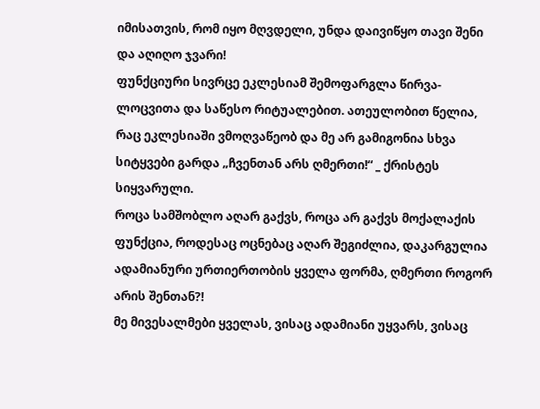იმისათვის, რომ იყო მღვდელი, უნდა დაივიწყო თავი შენი და აღიღო ჯვარი!
ფუნქციური სივრცე ეკლესიამ შემოფარგლა წირვა-ლოცვითა და საწესო რიტუალებით. ათეულობით წელია, რაც ეკლესიაში ვმოღვაწეობ და მე არ გამიგონია სხვა სიტყვები გარდა „ჩვენთან არს ღმერთი!“ _ ქრისტეს სიყვარული.
როცა სამშობლო აღარ გაქვს, როცა არ გაქვს მოქალაქის ფუნქცია, როდესაც ოცნებაც აღარ შეგიძლია, დაკარგულია ადამიანური ურთიერთობის ყველა ფორმა, ღმერთი როგორ არის შენთან?!
მე მივესალმები ყველას, ვისაც ადამიანი უყვარს, ვისაც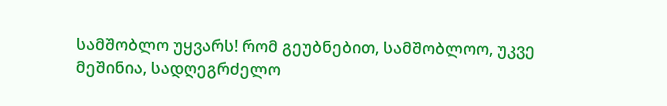სამშობლო უყვარს! რომ გეუბნებით, სამშობლოო, უკვე მეშინია, სადღეგრძელო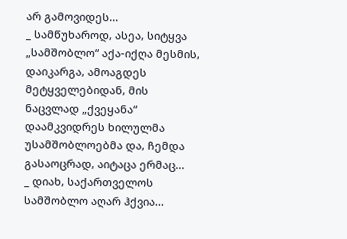არ გამოვიდეს...
_ სამწუხაროდ, ასეა, სიტყვა „სამშობლო“ აქა-იქღა მესმის, დაიკარგა, ამოაგდეს მეტყველებიდან, მის ნაცვლად „ქვეყანა“ დაამკვიდრეს ხილულმა უსამშობლოებმა და, ჩემდა გასაოცრად, აიტაცა ერმაც...
_ დიახ, საქართველოს სამშობლო აღარ ჰქვია...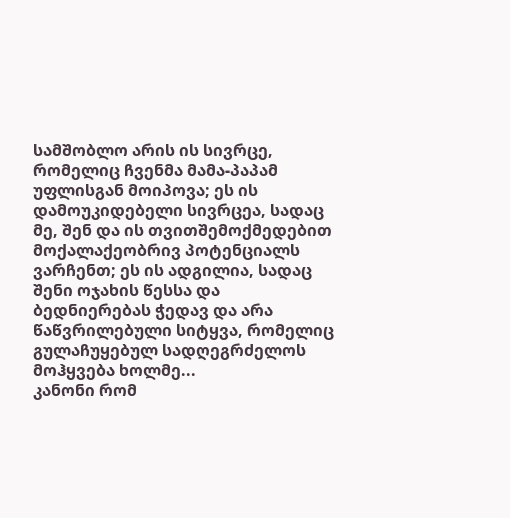სამშობლო არის ის სივრცე, რომელიც ჩვენმა მამა-პაპამ უფლისგან მოიპოვა; ეს ის დამოუკიდებელი სივრცეა, სადაც მე, შენ და ის თვითშემოქმედებით მოქალაქეობრივ პოტენციალს ვარჩენთ; ეს ის ადგილია, სადაც შენი ოჯახის წესსა და ბედნიერებას ჭედავ და არა წაწვრილებული სიტყვა, რომელიც გულაჩუყებულ სადღეგრძელოს მოჰყვება ხოლმე...
კანონი რომ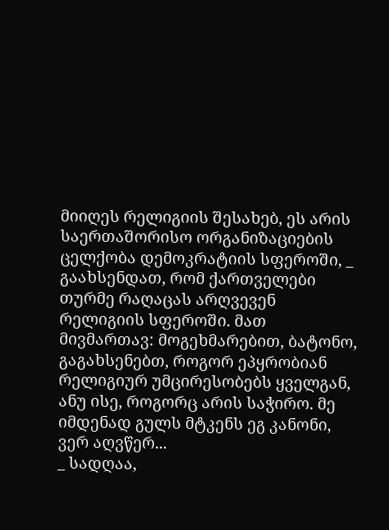მიიღეს რელიგიის შესახებ, ეს არის საერთაშორისო ორგანიზაციების ცელქობა დემოკრატიის სფეროში, _ გაახსენდათ, რომ ქართველები თურმე რაღაცას არღვევენ რელიგიის სფეროში. მათ მივმართავ: მოგეხმარებით, ბატონო, გაგახსენებთ, როგორ ეპყრობიან რელიგიურ უმცირესობებს ყველგან, ანუ ისე, როგორც არის საჭირო. მე იმდენად გულს მტკენს ეგ კანონი, ვერ აღვწერ...
_ სადღაა,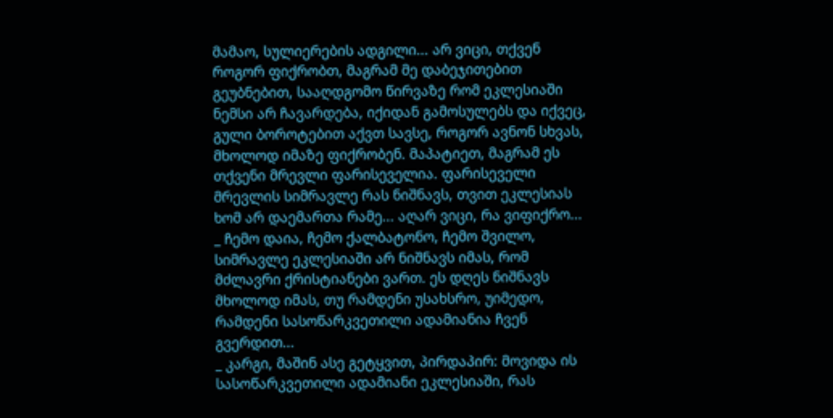მამაო, სულიერების ადგილი... არ ვიცი, თქვენ როგორ ფიქრობთ, მაგრამ მე დაბეჯითებით გეუბნებით, სააღდგომო წირვაზე რომ ეკლესიაში ნემსი არ ჩავარდება, იქიდან გამოსულებს და იქვეც, გული ბოროტებით აქვთ სავსე, როგორ ავნონ სხვას, მხოლოდ იმაზე ფიქრობენ. მაპატიეთ, მაგრამ ეს თქვენი მრევლი ფარისეველია. ფარისეველი მრევლის სიმრავლე რას ნიშნავს, თვით ეკლესიას ხომ არ დაემართა რამე... აღარ ვიცი, რა ვიფიქრო...
_ ჩემო დაია, ჩემო ქალბატონო, ჩემო შვილო, სიმრავლე ეკლესიაში არ ნიშნავს იმას, რომ მძლავრი ქრისტიანები ვართ. ეს დღეს ნიშნავს მხოლოდ იმას, თუ რამდენი უსახსრო, უიმედო, რამდენი სასოწარკვეთილი ადამიანია ჩვენ გვერდით...
_ კარგი, მაშინ ასე გეტყვით, პირდაპირ: მოვიდა ის სასოწარკვეთილი ადამიანი ეკლესიაში, რას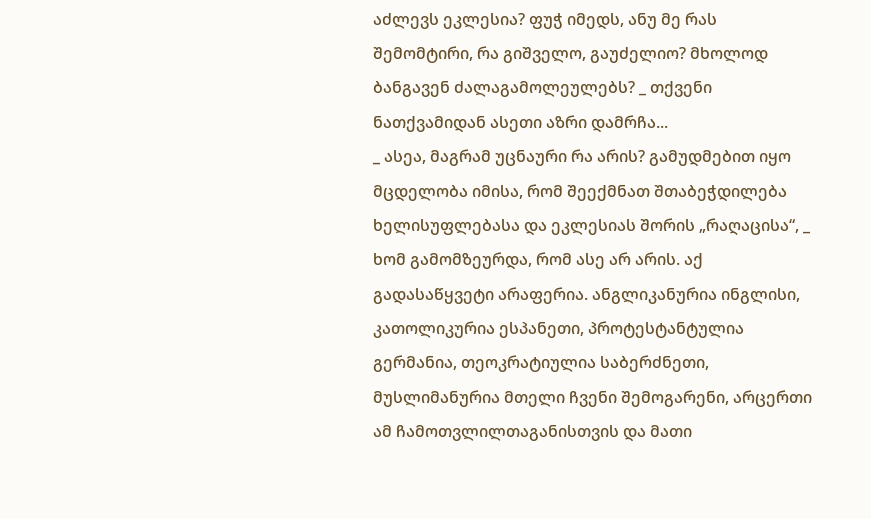აძლევს ეკლესია? ფუჭ იმედს, ანუ მე რას შემომტირი, რა გიშველო, გაუძელიო? მხოლოდ ბანგავენ ძალაგამოლეულებს? _ თქვენი ნათქვამიდან ასეთი აზრი დამრჩა...
_ ასეა, მაგრამ უცნაური რა არის? გამუდმებით იყო მცდელობა იმისა, რომ შეექმნათ შთაბეჭდილება ხელისუფლებასა და ეკლესიას შორის „რაღაცისა“, _ ხომ გამომზეურდა, რომ ასე არ არის. აქ გადასაწყვეტი არაფერია. ანგლიკანურია ინგლისი, კათოლიკურია ესპანეთი, პროტესტანტულია გერმანია, თეოკრატიულია საბერძნეთი, მუსლიმანურია მთელი ჩვენი შემოგარენი, არცერთი ამ ჩამოთვლილთაგანისთვის და მათი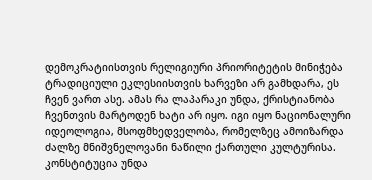დემოკრატიისთვის რელიგიური პრიორიტეტის მინიჭება ტრადიციული ეკლესიისთვის ხარვეზი არ გამხდარა, ეს ჩვენ ვართ ასე. ამას რა ლაპარაკი უნდა, ქრისტიანობა ჩვენთვის მარტოდენ ხატი არ იყო. იგი იყო ნაციონალური იდეოლოგია, მსოფმხედველობა, რომელზეც ამოიზარდა ძალზე მნიშვნელოვანი ნაწილი ქართული კულტურისა.
კონსტიტუცია უნდა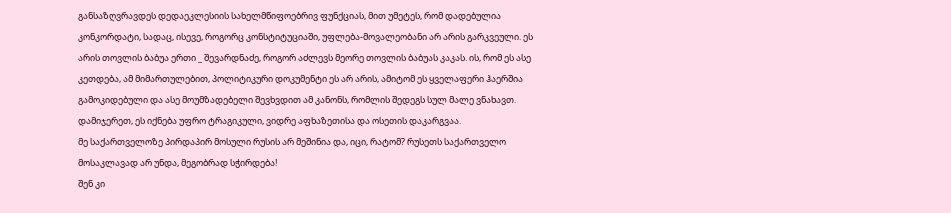განსაზღვრავდეს დედაეკლესიის სახელმწიფოებრივ ფუნქციას, მით უმეტეს, რომ დადებულია კონკორდატი, სადაც, ისევე, როგორც კონსტიტუციაში, უფლება-მოვალეობანი არ არის გარკვეული. ეს არის თოვლის ბაბუა ერთი _ შევარდნაძე, როგორ აძლევს მეორე თოვლის ბაბუას კაკას. ის, რომ ეს ასე კეთდება, ამ მიმართულებით, პოლიტიკური დოკუმენტი ეს არ არის, ამიტომ ეს ყველაფერი ჰაერშია გამოკიდებული და ასე მოუმზადებელი შევხვდით ამ კანონს, რომლის შედეგს სულ მალე ვნახავთ. დამიჯერეთ, ეს იქნება უფრო ტრაგიკული, ვიდრე აფხაზეთისა და ოსეთის დაკარგვაა.
მე საქართველოზე პირდაპირ მოსული რუსის არ მეშინია და, იცი, რატომ? რუსეთს საქართველო მოსაკლავად არ უნდა, მეგობრად სჭირდება!
შენ კი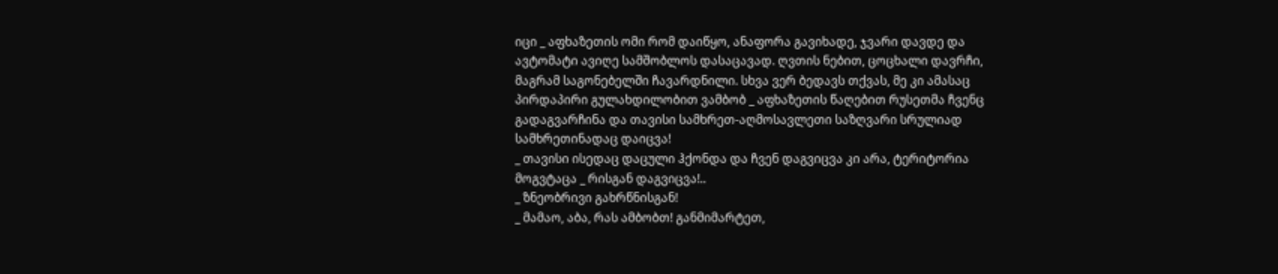იცი _ აფხაზეთის ომი რომ დაიწყო, ანაფორა გავიხადე, ჯვარი დავდე და ავტომატი ავიღე სამშობლოს დასაცავად. ღვთის ნებით, ცოცხალი დავრჩი, მაგრამ საგონებელში ჩავარდნილი. სხვა ვერ ბედავს თქვას, მე კი ამასაც პირდაპირი გულახდილობით ვამბობ _ აფხაზეთის წაღებით რუსეთმა ჩვენც გადაგვარჩინა და თავისი სამხრეთ-აღმოსავლეთი საზღვარი სრულიად სამხრეთინადაც დაიცვა!
_ თავისი ისედაც დაცული ჰქონდა და ჩვენ დაგვიცვა კი არა, ტერიტორია მოგვტაცა _ რისგან დაგვიცვა!..
_ ზნეობრივი გახრწნისგან!
_ მამაო, აბა, რას ამბობთ! განმიმარტეთ,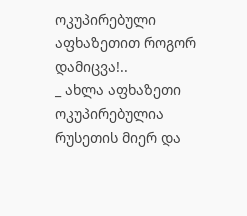ოკუპირებული აფხაზეთით როგორ დამიცვა!..
_ ახლა აფხაზეთი ოკუპირებულია რუსეთის მიერ და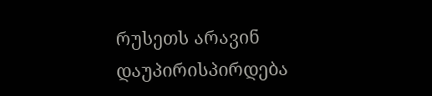რუსეთს არავინ დაუპირისპირდება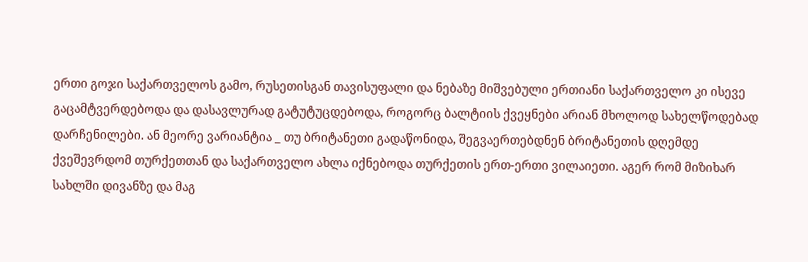ერთი გოჯი საქართველოს გამო, რუსეთისგან თავისუფალი და ნებაზე მიშვებული ერთიანი საქართველო კი ისევე გაცამტვერდებოდა და დასავლურად გატუტუცდებოდა, როგორც ბალტიის ქვეყნები არიან მხოლოდ სახელწოდებად დარჩენილები. ან მეორე ვარიანტია _ თუ ბრიტანეთი გადაწონიდა, შეგვაერთებდნენ ბრიტანეთის დღემდე ქვეშევრდომ თურქეთთან და საქართველო ახლა იქნებოდა თურქეთის ერთ-ერთი ვილაიეთი. აგერ რომ მიზიხარ სახლში დივანზე და მაგ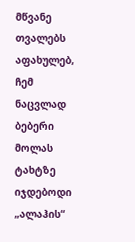მწვანე თვალებს აფახულებ, ჩემ ნაცვლად ბებერი მოლას ტახტზე იჯდებოდი „ალაჰის“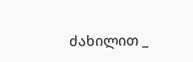ძახილით _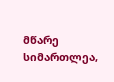მწარე სიმართლეა,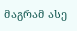მაგრამ ასე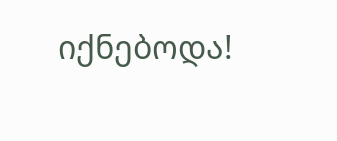იქნებოდა!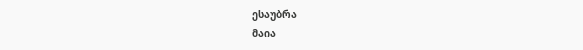ესაუბრა
მაია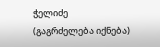ჭელიძე
(გაგრძელება იქნება)